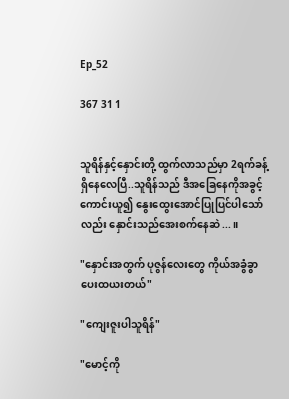Ep_52

367 31 1


သူရိန်နှင့်နှောင်းတို့ ထွက်လာသည်မှာ 2ရက်ခန့်ရှိနေလေပြီ..သူရိန်သည် ဒီအခြေနေကိုအခွင့်ကောင်းယူ၍ နွေးထွေးအောင်ပြုပြင်ပါသော်လည်း နှောင်းသည်အေးစက်နေဆဲ...။

"နှောင်းအတွက် ပုဇွန်လေးတွေ ကိုယ်အခွံခွာပေးထယးတယ်"

"ကျေးဇူးပါသူရိန်"

"မောင့်ကို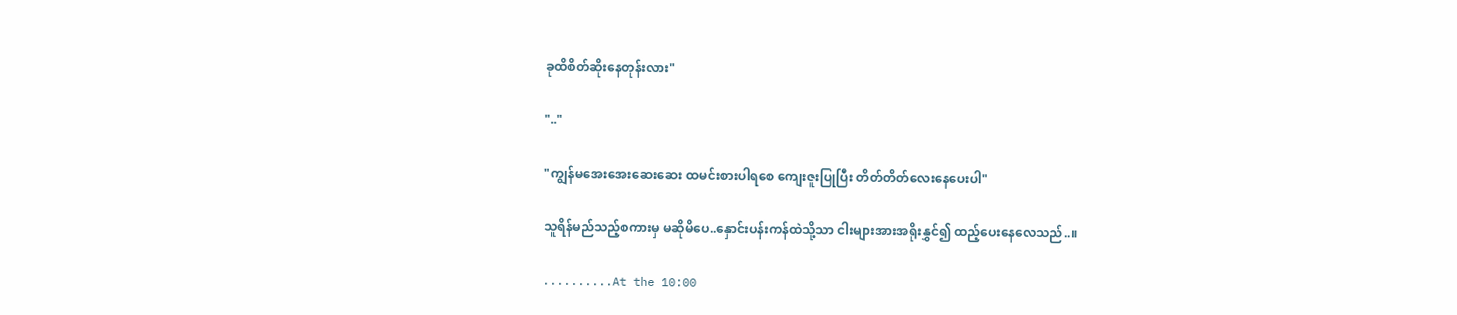ခုထိစိတ်ဆိုးနေတုန်းလား"

".."

"ကျွန်မ‌အေးအေးဆေးဆေး ထမင်းစားပါရစေ ကျေးဇူးပြုပြီး တိတ်တိတ်လေးနေပေးပါ"

သူရိန်မည်သည့်စကားမှ မဆိုမိပေ..နှောင်းပန်းကန်ထဲသို့သာ ငါးများအားအရိုးနွှင်၍ ထည့်ပေးနေလေသည်..။

..........At the 10:00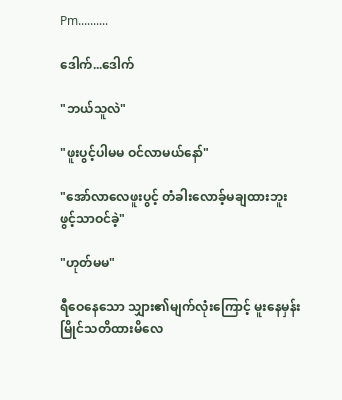Pm..........

ဒေါက်...ဒေါက်

"ဘယ်သူလဲ"

"ဖူးပွင့်ပါမမ ဝင်လာမယ်နော်"

"အော်လာလေဖူးပွင့် တံခါးလောခ့်မချထားဘူး ဖွင့်သာဝင်ခဲ့"

"ဟုတ်မမ"

ရီဝေနေသော သျှား၏မျက်လုံးကြောင့် မူးနေမှန်းမြိုင်သတိထားမိလေ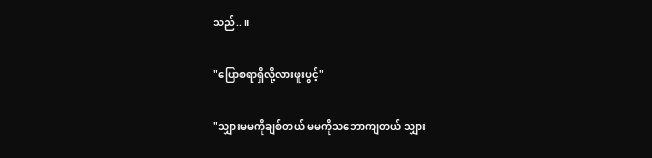သည်..။

"ပြောစရာရှိလို့လားဖူးပွင့်"

"သျှားမမကိုချစ်တယ် မမကိုသဘောကျတယ် သျှား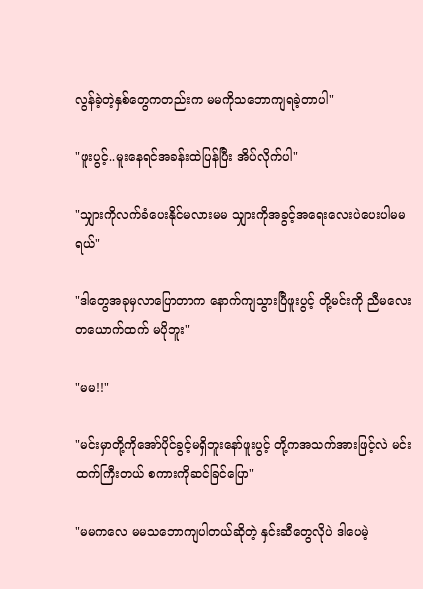လွန်ခဲ့တဲ့နှစ်တွေကတည်းက မမကိုသဘောကျရခဲ့တာပါ"

"ဖူးပွင့်..မူးနေရင်အခန်းထဲပြန်ပြီး အိပ်လိုက်ပါ"

"သျှားကိုလက်ခံပေးနိုင်မလားမမ သျှားကိုအခွင့်အရေးလေးပဲပေးပါမမရယ်"

"ဒါတွေအခုမှလာပြောတာက နောက်ကျသွားပြီဖူးပွင့် တို့မင်းကို ညီမလေးတယောက်ထက် မပိုဘူး"

"မမ!!"

"မင်းမှာတို့ကိုအော်ပိုင်ခွင့်မရှိဘူးနော်ဖူးပွင့် တို့ကအသက်အားဖြင့်လဲ မင်းထက်ကြီးတယ် စကားကိုဆင်ခြင်ပြော"

"မမကလေ မမသဘောကျပါတယ်ဆိုတဲ့ နှင်းဆီတွေလိုပဲ ဒါပေမဲ့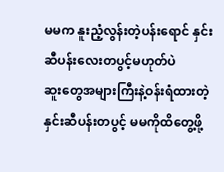မမက နူးညံ့လွန်းတဲ့ပန်းရောင် နှင်းဆီပန်းလေးတပွင့်မဟုတ်ပဲ
ဆူးတွေအများကြီးနဲ့ဝန်းရံထားတဲ့ နှင်းဆီပန်းတပွင့် မမကိုထိတွေ့ဖို့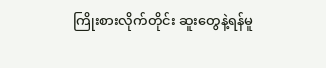ကြိုးစားလိုက်တိုင်း ဆူးတွေနဲ့ရန်မူ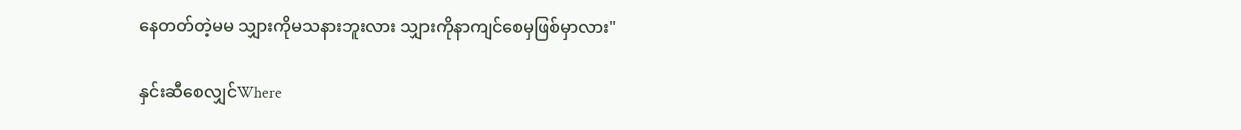နေတတ်တဲ့မမ သျှားကိုမသနားဘူးလား သျှားကိုနာကျင်စေမှဖြစ်မှာလား"

နှင်းဆီစေလျှင်Where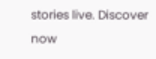stories live. Discover now